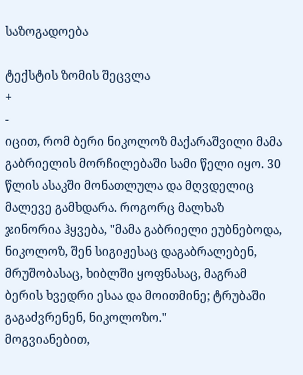საზოგადოება

ტექსტის ზომის შეცვლა
+
-
იცით, რომ ბერი ნიკოლოზ მაქარაშვილი მამა გაბრიელის მორჩილებაში სამი წელი იყო. 30 წლის ასაკში მონათლულა და მღვდელიც მალევე გამხდარა. როგორც მალხაზ ჯინორია ჰყვება, "მამა გაბრიელი ეუბნებოდა, ნიკოლოზ, შენ სიგიჟესაც დაგაბრალებენ, მრუშობასაც, ხიბლში ყოფნასაც, მაგრამ ბერის ხვედრი ესაა და მოითმინე; ტრუბაში გაგაძვრენენ, ნიკოლოზო."
მოგვიანებით,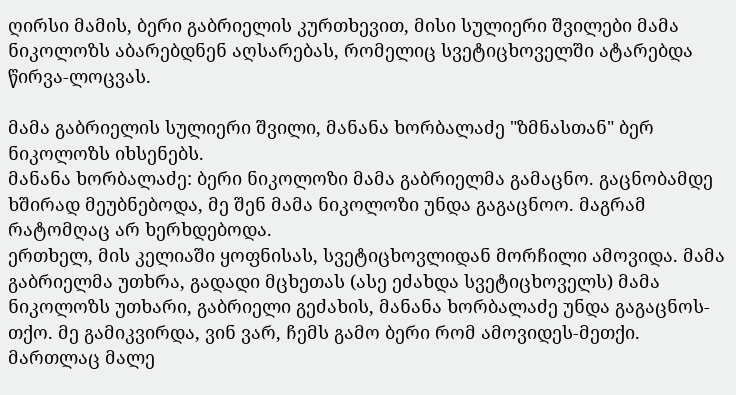ღირსი მამის, ბერი გაბრიელის კურთხევით, მისი სულიერი შვილები მამა ნიკოლოზს აბარებდნენ აღსარებას, რომელიც სვეტიცხოველში ატარებდა წირვა-ლოცვას.

მამა გაბრიელის სულიერი შვილი, მანანა ხორბალაძე "ზმნასთან" ბერ ნიკოლოზს იხსენებს.
მანანა ხორბალაძე: ბერი ნიკოლოზი მამა გაბრიელმა გამაცნო. გაცნობამდე ხშირად მეუბნებოდა, მე შენ მამა ნიკოლოზი უნდა გაგაცნოო. მაგრამ რატომღაც არ ხერხდებოდა.
ერთხელ, მის კელიაში ყოფნისას, სვეტიცხოვლიდან მორჩილი ამოვიდა. მამა გაბრიელმა უთხრა, გადადი მცხეთას (ასე ეძახდა სვეტიცხოველს) მამა ნიკოლოზს უთხარი, გაბრიელი გეძახის, მანანა ხორბალაძე უნდა გაგაცნოს-თქო. მე გამიკვირდა, ვინ ვარ, ჩემს გამო ბერი რომ ამოვიდეს-მეთქი.
მართლაც მალე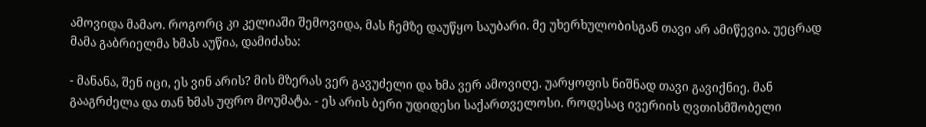ამოვიდა მამაო. როგორც კი კელიაში შემოვიდა, მას ჩემზე დაუწყო საუბარი. მე უხერხულობისგან თავი არ ამიწევია. უეცრად მამა გაბრიელმა ხმას აუწია, დამიძახა:

- მანანა, შენ იცი, ეს ვინ არის? მის მზერას ვერ გავუძელი და ხმა ვერ ამოვიღე. უარყოფის ნიშნად თავი გავიქნიე. მან გააგრძელა და თან ხმას უფრო მოუმატა. - ეს არის ბერი უდიდესი საქართველოსი. როდესაც ივერიის ღვთისმშობელი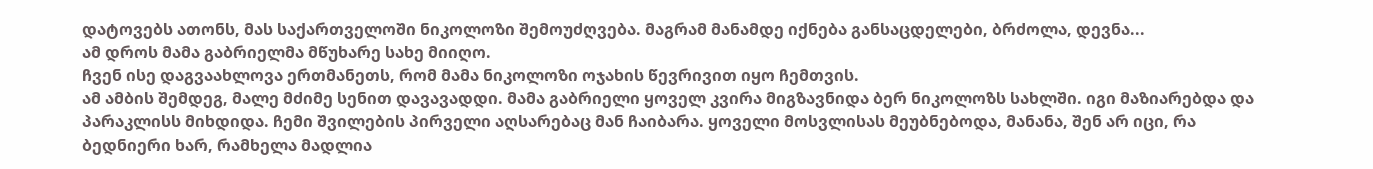დატოვებს ათონს, მას საქართველოში ნიკოლოზი შემოუძღვება. მაგრამ მანამდე იქნება განსაცდელები, ბრძოლა, დევნა...
ამ დროს მამა გაბრიელმა მწუხარე სახე მიიღო.
ჩვენ ისე დაგვაახლოვა ერთმანეთს, რომ მამა ნიკოლოზი ოჯახის წევრივით იყო ჩემთვის.
ამ ამბის შემდეგ, მალე მძიმე სენით დავავადდი. მამა გაბრიელი ყოველ კვირა მიგზავნიდა ბერ ნიკოლოზს სახლში. იგი მაზიარებდა და პარაკლისს მიხდიდა. ჩემი შვილების პირველი აღსარებაც მან ჩაიბარა. ყოველი მოსვლისას მეუბნებოდა, მანანა, შენ არ იცი, რა ბედნიერი ხარ, რამხელა მადლია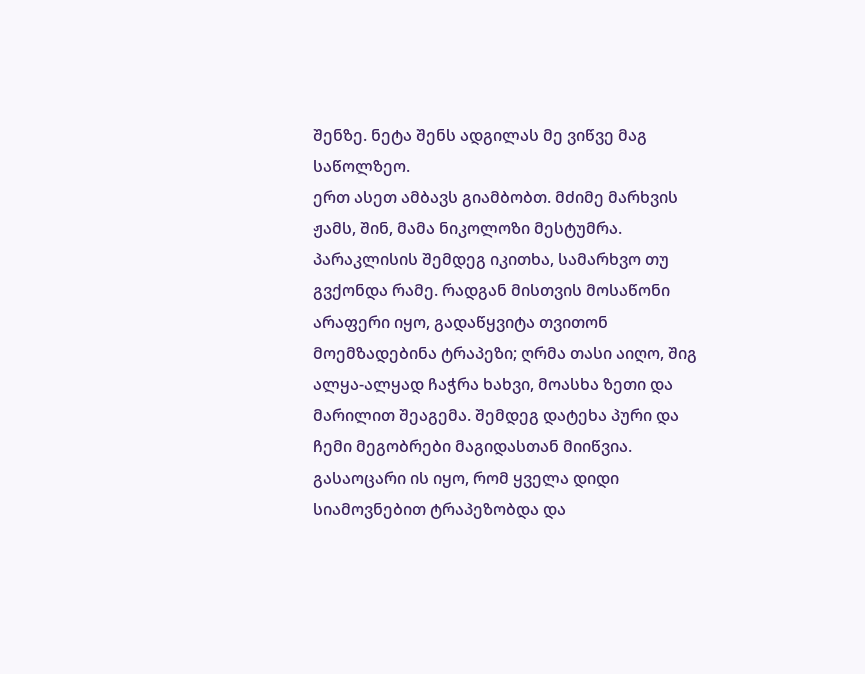შენზე. ნეტა შენს ადგილას მე ვიწვე მაგ საწოლზეო.
ერთ ასეთ ამბავს გიამბობთ. მძიმე მარხვის ჟამს, შინ, მამა ნიკოლოზი მესტუმრა. პარაკლისის შემდეგ იკითხა, სამარხვო თუ გვქონდა რამე. რადგან მისთვის მოსაწონი არაფერი იყო, გადაწყვიტა თვითონ მოემზადებინა ტრაპეზი; ღრმა თასი აიღო, შიგ ალყა-ალყად ჩაჭრა ხახვი, მოასხა ზეთი და მარილით შეაგემა. შემდეგ დატეხა პური და ჩემი მეგობრები მაგიდასთან მიიწვია. გასაოცარი ის იყო, რომ ყველა დიდი სიამოვნებით ტრაპეზობდა და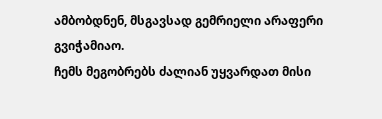ამბობდნენ, მსგავსად გემრიელი არაფერი გვიჭამიაო.
ჩემს მეგობრებს ძალიან უყვარდათ მისი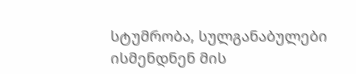სტუმრობა, სულგანაბულები ისმენდნენ მის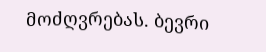მოძღვრებას. ბევრი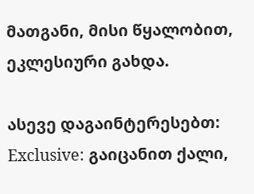მათგანი, მისი წყალობით, ეკლესიური გახდა.

ასევე დაგაინტერესებთ:
Exclusive: გაიცანით ქალი,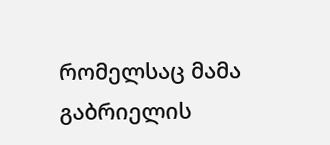რომელსაც მამა გაბრიელის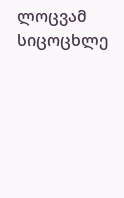ლოცვამ სიცოცხლე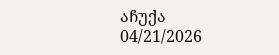აჩუქა
04/21/2026